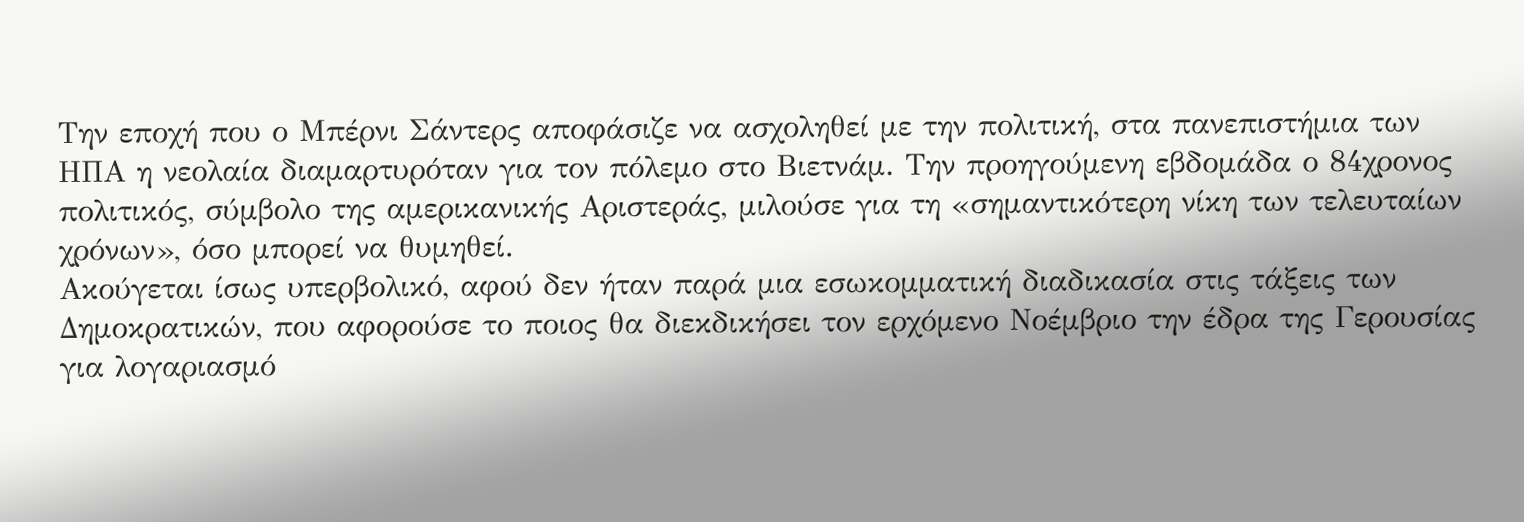Την εποχή που ο Μπέρνι Σάντερς αποφάσιζε να ασχοληθεί με την πολιτική, στα πανεπιστήμια των ΗΠΑ η νεολαία διαμαρτυρόταν για τον πόλεμο στο Βιετνάμ. Την προηγούμενη εβδομάδα ο 84χρονος πολιτικός, σύμβολο της αμερικανικής Αριστεράς, μιλούσε για τη «σημαντικότερη νίκη των τελευταίων χρόνων», όσο μπορεί να θυμηθεί.
Ακούγεται ίσως υπερβολικό, αφού δεν ήταν παρά μια εσωκομματική διαδικασία στις τάξεις των Δημοκρατικών, που αφορούσε το ποιος θα διεκδικήσει τον ερχόμενο Νοέμβριο την έδρα της Γερουσίας για λογαριασμό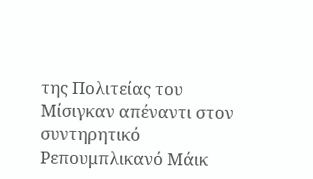της Πολιτείας του Μίσιγκαν απέναντι στον συντηρητικό Ρεπουμπλικανό Μάικ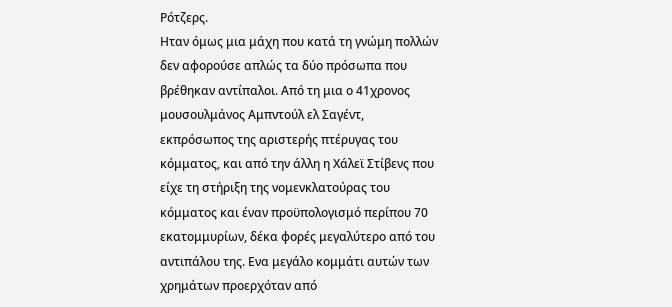Ρότζερς.
Ηταν όμως μια μάχη που κατά τη γνώμη πολλών δεν αφορούσε απλώς τα δύο πρόσωπα που βρέθηκαν αντίπαλοι. Από τη μια ο 41χρονος μουσουλμάνος Αμπντούλ ελ Σαγέντ, εκπρόσωπος της αριστερής πτέρυγας του κόμματος, και από την άλλη η Χάλεϊ Στίβενς που είχε τη στήριξη της νομενκλατούρας του κόμματος και έναν προϋπολογισμό περίπου 70 εκατομμυρίων, δέκα φορές μεγαλύτερο από του αντιπάλου της. Ενα μεγάλο κομμάτι αυτών των χρημάτων προερχόταν από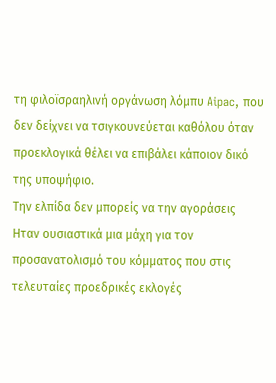τη φιλοϊσραηλινή οργάνωση λόμπυ Aipac, που δεν δείχνει να τσιγκουνεύεται καθόλου όταν προεκλογικά θέλει να επιβάλει κάποιον δικό της υποψήφιο.
Την ελπίδα δεν μπορείς να την αγοράσεις
Ηταν ουσιαστικά μια μάχη για τον προσανατολισμό του κόμματος που στις τελευταίες προεδρικές εκλογές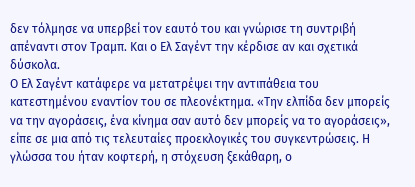δεν τόλμησε να υπερβεί τον εαυτό του και γνώρισε τη συντριβή απέναντι στον Τραμπ. Και ο Ελ Σαγέντ την κέρδισε αν και σχετικά δύσκολα.
Ο Ελ Σαγέντ κατάφερε να μετατρέψει την αντιπάθεια του κατεστημένου εναντίον του σε πλεονέκτημα. «Την ελπίδα δεν μπορείς να την αγοράσεις, ένα κίνημα σαν αυτό δεν μπορείς να το αγοράσεις», είπε σε μια από τις τελευταίες προεκλογικές του συγκεντρώσεις. Η γλώσσα του ήταν κοφτερή, η στόχευση ξεκάθαρη, ο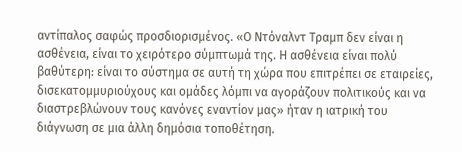αντίπαλος σαφώς προσδιορισμένος. «Ο Ντόναλντ Τραμπ δεν είναι η ασθένεια, είναι το χειρότερο σύμπτωμά της. Η ασθένεια είναι πολύ βαθύτερη: είναι το σύστημα σε αυτή τη χώρα που επιτρέπει σε εταιρείες, δισεκατομμυριούχους και ομάδες λόμπι να αγοράζουν πολιτικούς και να διαστρεβλώνουν τους κανόνες εναντίον μας» ήταν η ιατρική του διάγνωση σε μια άλλη δημόσια τοποθέτηση.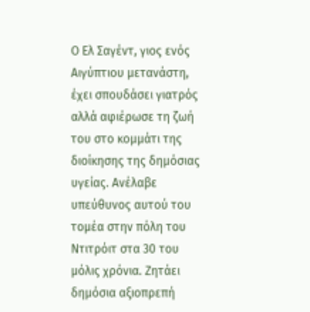Ο Ελ Σαγέντ, γιος ενός Αιγύπτιου μετανάστη, έχει σπουδάσει γιατρός αλλά αφιέρωσε τη ζωή του στο κομμάτι της διοίκησης της δημόσιας υγείας. Ανέλαβε υπεύθυνος αυτού του τομέα στην πόλη του Ντιτρόιτ στα 30 του μόλις χρόνια. Ζητάει δημόσια αξιοπρεπή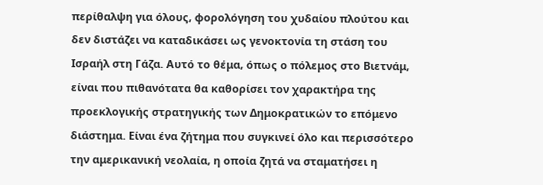περίθαλψη για όλους, φορολόγηση του χυδαίου πλούτου και δεν διστάζει να καταδικάσει ως γενοκτονία τη στάση του Ισραήλ στη Γάζα. Αυτό το θέμα, όπως ο πόλεμος στο Βιετνάμ, είναι που πιθανότατα θα καθορίσει τον χαρακτήρα της προεκλογικής στρατηγικής των Δημοκρατικών το επόμενο διάστημα. Είναι ένα ζήτημα που συγκινεί όλο και περισσότερο την αμερικανική νεολαία, η οποία ζητά να σταματήσει η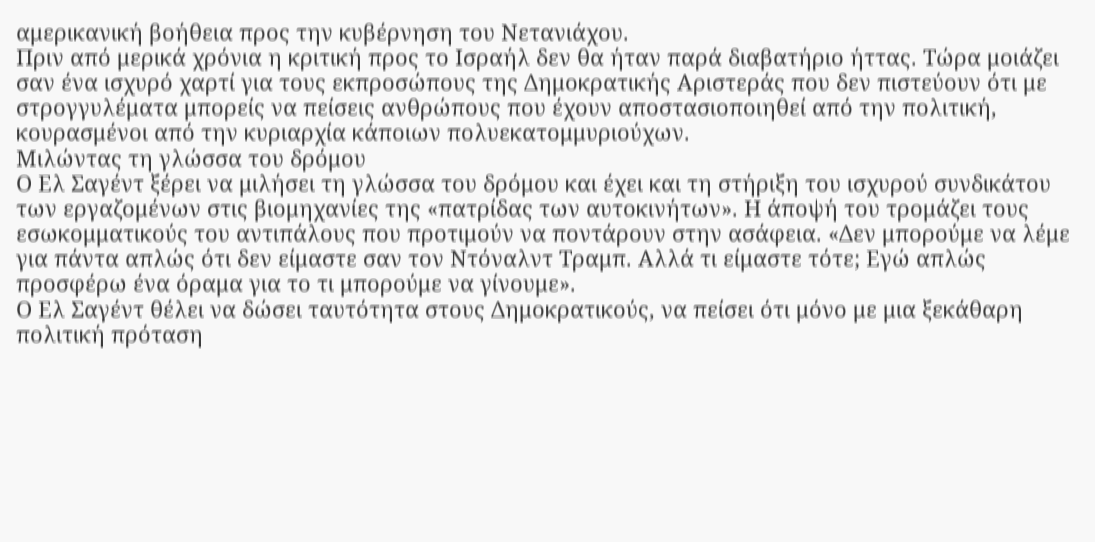αμερικανική βοήθεια προς την κυβέρνηση του Νετανιάχου.
Πριν από μερικά χρόνια η κριτική προς το Ισραήλ δεν θα ήταν παρά διαβατήριο ήττας. Τώρα μοιάζει σαν ένα ισχυρό χαρτί για τους εκπροσώπους της Δημοκρατικής Αριστεράς που δεν πιστεύουν ότι με στρογγυλέματα μπορείς να πείσεις ανθρώπους που έχουν αποστασιοποιηθεί από την πολιτική, κουρασμένοι από την κυριαρχία κάποιων πολυεκατομμυριούχων.
Μιλώντας τη γλώσσα του δρόμου
Ο Ελ Σαγέντ ξέρει να μιλήσει τη γλώσσα του δρόμου και έχει και τη στήριξη του ισχυρού συνδικάτου των εργαζομένων στις βιομηχανίες της «πατρίδας των αυτοκινήτων». Η άποψή του τρομάζει τους εσωκομματικούς του αντιπάλους που προτιμούν να ποντάρουν στην ασάφεια. «Δεν μπορούμε να λέμε για πάντα απλώς ότι δεν είμαστε σαν τον Ντόναλντ Τραμπ. Αλλά τι είμαστε τότε; Εγώ απλώς προσφέρω ένα όραμα για το τι μπορούμε να γίνουμε».
Ο Ελ Σαγέντ θέλει να δώσει ταυτότητα στους Δημοκρατικούς, να πείσει ότι μόνο με μια ξεκάθαρη πολιτική πρόταση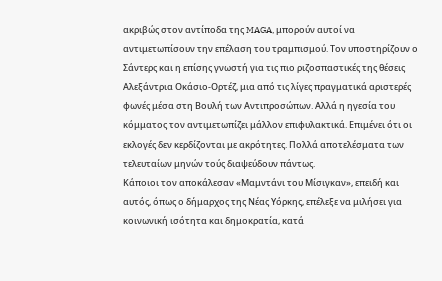ακριβώς στον αντίποδα της MAGA, μπορούν αυτοί να αντιμετωπίσουν την επέλαση του τραμπισμού. Τον υποστηρίζουν ο Σάντερς και η επίσης γνωστή για τις πιο ριζοσπαστικές της θέσεις Αλεξάντρια Οκάσιο-Ορτέζ, μια από τις λίγες πραγματικά αριστερές φωνές μέσα στη Βουλή των Αντιπροσώπων. Αλλά η ηγεσία του κόμματος τον αντιμετωπίζει μάλλον επιφυλακτικά. Επιμένει ότι οι εκλογές δεν κερδίζονται με ακρότητες. Πολλά αποτελέσματα των τελευταίων μηνών τούς διαψεύδουν πάντως.
Κάποιοι τον αποκάλεσαν «Μαμντάνι του Μίσιγκαν», επειδή και αυτός, όπως ο δήμαρχος της Νέας Υόρκης, επέλεξε να μιλήσει για κοινωνική ισότητα και δημοκρατία, κατά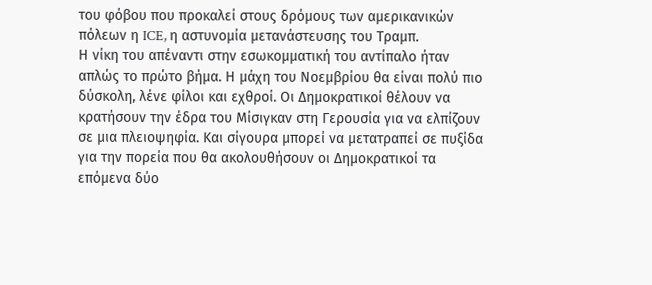του φόβου που προκαλεί στους δρόμους των αμερικανικών πόλεων η ICE, η αστυνομία μετανάστευσης του Τραμπ.
Η νίκη του απέναντι στην εσωκομματική του αντίπαλο ήταν απλώς το πρώτο βήμα. Η μάχη του Νοεμβρίου θα είναι πολύ πιο δύσκολη, λένε φίλοι και εχθροί. Οι Δημοκρατικοί θέλουν να κρατήσουν την έδρα του Μίσιγκαν στη Γερουσία για να ελπίζουν σε μια πλειοψηφία. Και σίγουρα μπορεί να μετατραπεί σε πυξίδα για την πορεία που θα ακολουθήσουν οι Δημοκρατικοί τα επόμενα δύο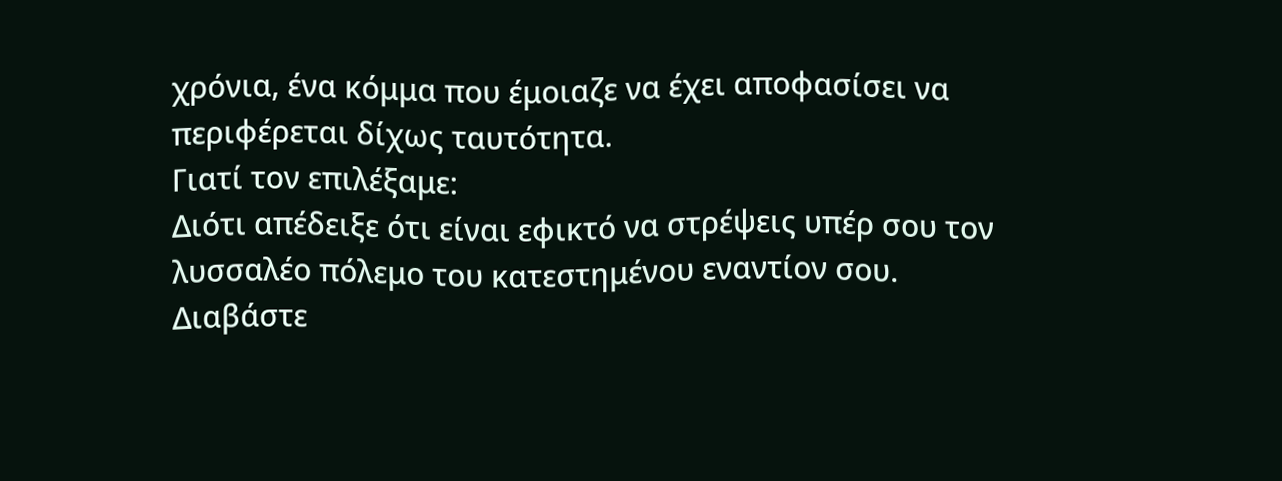χρόνια, ένα κόμμα που έμοιαζε να έχει αποφασίσει να περιφέρεται δίχως ταυτότητα.
Γιατί τον επιλέξαμε:
Διότι απέδειξε ότι είναι εφικτό να στρέψεις υπέρ σου τον λυσσαλέο πόλεμο του κατεστημένου εναντίον σου.
Διαβάστε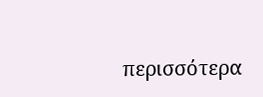περισσότερα